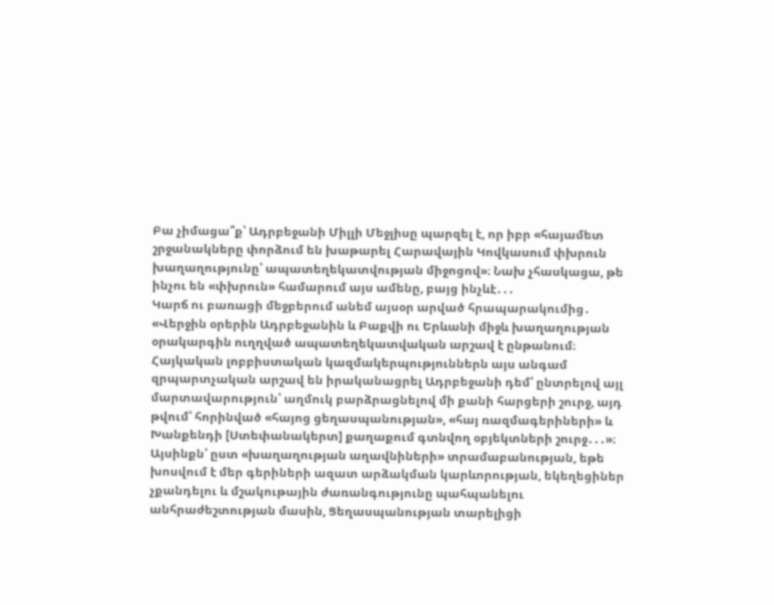Բա չիմացա՞ք՝ Ադրբեջանի Միլլի Մեջլիսը պարզել է, որ իբր «հայամետ շրջանակները փորձում են խաթարել Հարավային Կովկասում փխրուն խաղաղությունը՝ ապատեղեկատվության միջոցով»։ Նախ չհասկացա, թե ինչու են «փխրուն» համարում այս ամենը, բայց ինչևէ․․․
Կարճ ու բառացի մեջբերում անեմ այսօր արված հրապարակումից․ «Վերջին օրերին Ադրբեջանին և Բաքվի ու Երևանի միջև խաղաղության օրակարգին ուղղված ապատեղեկատվական արշավ է ընթանում։ Հայկական լոբբիստական կազմակերպություններն այս անգամ զրպարտչական արշավ են իրականացրել Ադրբեջանի դեմ՝ ընտրելով այլ մարտավարություն՝ աղմուկ բարձրացնելով մի քանի հարցերի շուրջ, այդ թվում՝ հորինված «հայոց ցեղասպանության», «հայ ռազմագերիների» և Խանքենդի [Ստեփանակերտ] քաղաքում գտնվող օբյեկտների շուրջ․․․»։
Այսինքն՝ ըստ «խաղաղության աղավնիների» տրամաբանության, եթե խոսվում է մեր գերիների ազատ արձակման կարևորության, եկեղեցիներ չքանդելու և մշակութային ժառանգությունը պահպանելու անհրաժեշտության մասին, Ցեղասպանության տարելիցի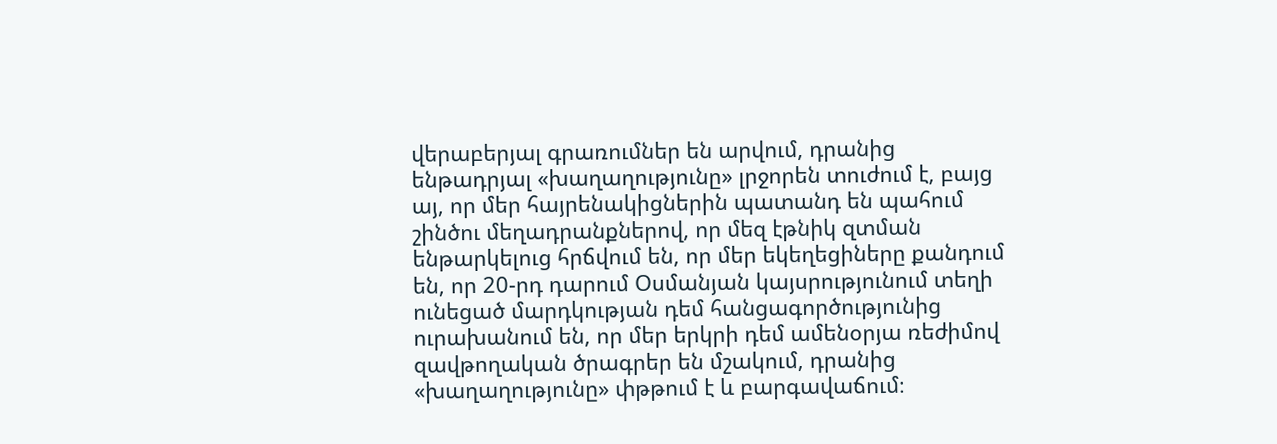վերաբերյալ գրառումներ են արվում, դրանից ենթադրյալ «խաղաղությունը» լրջորեն տուժում է, բայց այ, որ մեր հայրենակիցներին պատանդ են պահում շինծու մեղադրանքներով, որ մեզ էթնիկ զտման ենթարկելուց հրճվում են, որ մեր եկեղեցիները քանդում են, որ 20-րդ դարում Օսմանյան կայսրությունում տեղի ունեցած մարդկության դեմ հանցագործությունից ուրախանում են, որ մեր երկրի դեմ ամենօրյա ռեժիմով զավթողական ծրագրեր են մշակում, դրանից «խաղաղությունը» փթթում է և բարգավաճում։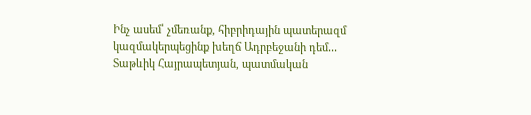Ինչ ասեմ՝ չմեռանք, հիբրիդային պատերազմ կազմակերպեցինք խեղճ Ադրբեջանի դեմ․․․
Տաթևիկ Հայրապետյան, պատմական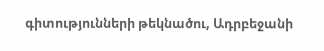գիտությունների թեկնածու, Ադրբեջանի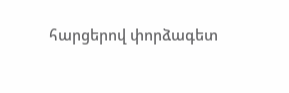հարցերով փորձագետ